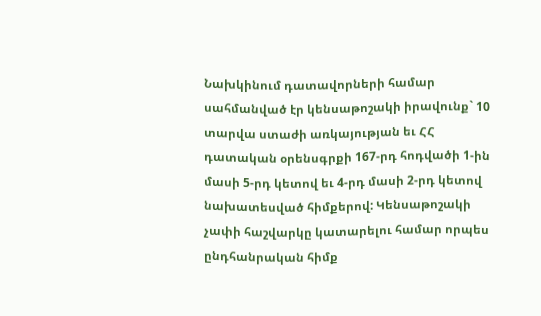Նախկինում դատավորների համար սահմանված էր կենսաթոշակի իրավունք` 10 տարվա ստաժի առկայության եւ ՀՀ դատական օրենսգրքի 167-րդ հոդվածի 1-ին մասի 5-րդ կետով եւ 4-րդ մասի 2-րդ կետով նախատեսված հիմքերով: Կենսաթոշակի չափի հաշվարկը կատարելու համար որպես ընդհանրական հիմք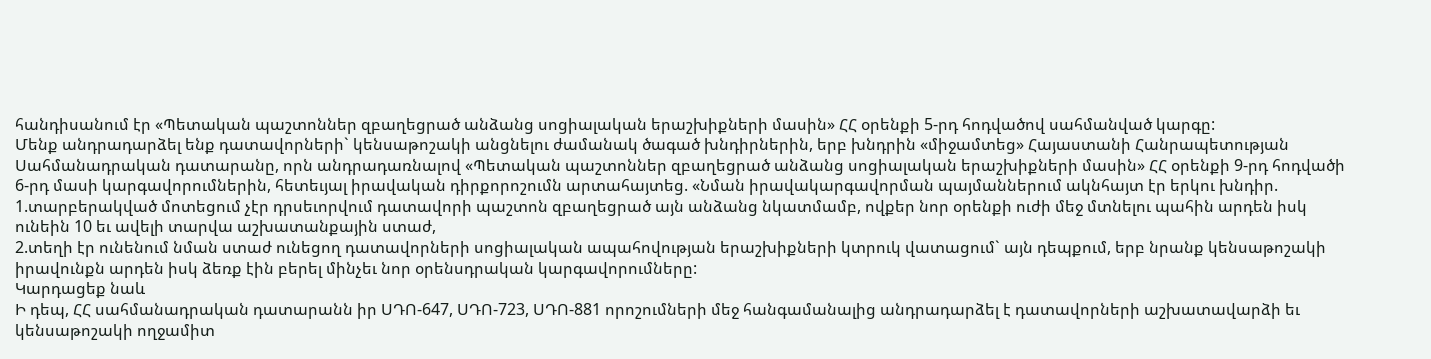հանդիսանում էր «Պետական պաշտոններ զբաղեցրած անձանց սոցիալական երաշխիքների մասին» ՀՀ օրենքի 5-րդ հոդվածով սահմանված կարգը:
Մենք անդրադարձել ենք դատավորների` կենսաթոշակի անցնելու ժամանակ ծագած խնդիրներին, երբ խնդրին «միջամտեց» Հայաստանի Հանրապետության Սահմանադրական դատարանը, որն անդրադառնալով «Պետական պաշտոններ զբաղեցրած անձանց սոցիալական երաշխիքների մասին» ՀՀ օրենքի 9-րդ հոդվածի 6-րդ մասի կարգավորումներին, հետեւյալ իրավական դիրքորոշումն արտահայտեց. «Նման իրավակարգավորման պայմաններում ակնհայտ էր երկու խնդիր.
1.տարբերակված մոտեցում չէր դրսեւորվում դատավորի պաշտոն զբաղեցրած այն անձանց նկատմամբ, ովքեր նոր օրենքի ուժի մեջ մտնելու պահին արդեն իսկ ունեին 10 եւ ավելի տարվա աշխատանքային ստաժ,
2.տեղի էր ունենում նման ստաժ ունեցող դատավորների սոցիալական ապահովության երաշխիքների կտրուկ վատացում` այն դեպքում, երբ նրանք կենսաթոշակի իրավունքն արդեն իսկ ձեռք էին բերել մինչեւ նոր օրենսդրական կարգավորումները:
Կարդացեք նաև
Ի դեպ, ՀՀ սահմանադրական դատարանն իր ՍԴՈ-647, ՍԴՈ-723, ՍԴՈ-881 որոշումների մեջ հանգամանալից անդրադարձել է դատավորների աշխատավարձի եւ կենսաթոշակի ողջամիտ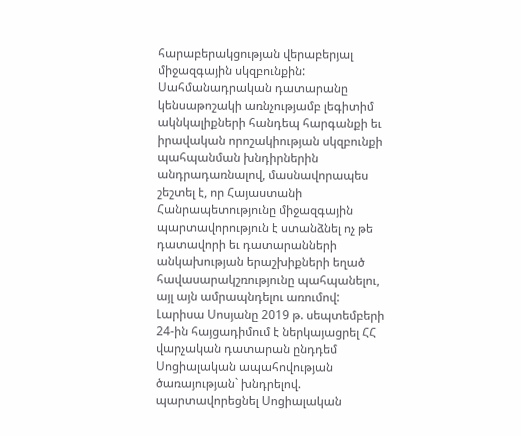հարաբերակցության վերաբերյալ միջազգային սկզբունքին: Սահմանադրական դատարանը կենսաթոշակի առնչությամբ լեգիտիմ ակնկալիքների հանդեպ հարգանքի եւ իրավական որոշակիության սկզբունքի պահպանման խնդիրներին անդրադառնալով, մասնավորապես շեշտել է, որ Հայաստանի Հանրապետությունը միջազգային պարտավորություն է ստանձնել ոչ թե դատավորի եւ դատարանների անկախության երաշխիքների եղած հավասարակշռությունը պահպանելու, այլ այն ամրապնդելու առումով:
Լարիսա Սոսյանը 2019 թ. սեպտեմբերի 24-ին հայցադիմում է ներկայացրել ՀՀ վարչական դատարան ընդդեմ Սոցիալական ապահովության ծառայության` խնդրելով. պարտավորեցնել Սոցիալական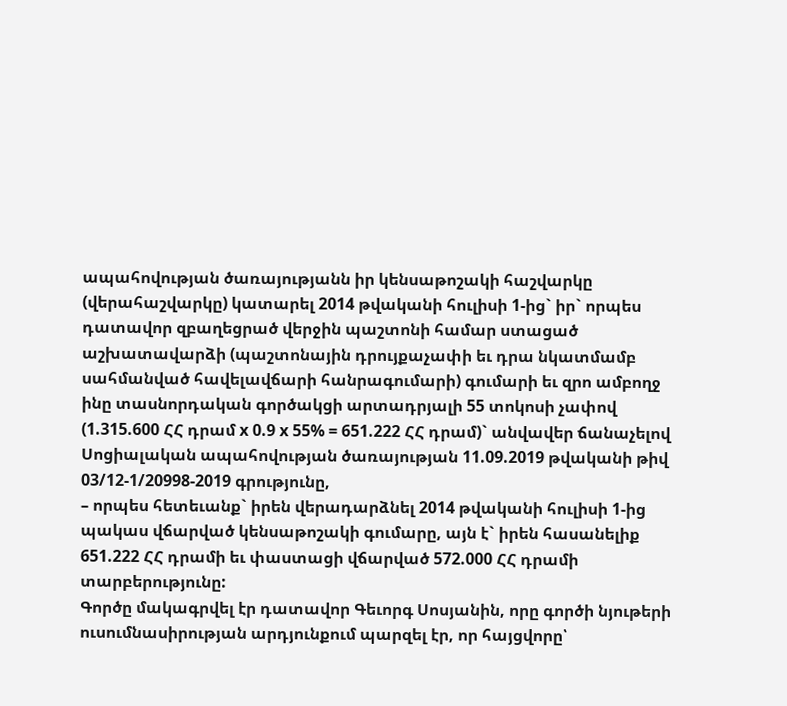ապահովության ծառայությանն իր կենսաթոշակի հաշվարկը (վերահաշվարկը) կատարել 2014 թվականի հուլիսի 1-ից` իր` որպես դատավոր զբաղեցրած վերջին պաշտոնի համար ստացած աշխատավարձի (պաշտոնային դրույքաչափի եւ դրա նկատմամբ սահմանված հավելավճարի հանրագումարի) գումարի եւ զրո ամբողջ ինը տասնորդական գործակցի արտադրյալի 55 տոկոսի չափով (1.315.600 ՀՀ դրամ x 0.9 x 55% = 651.222 ՀՀ դրամ)` անվավեր ճանաչելով Սոցիալական ապահովության ծառայության 11.09.2019 թվականի թիվ 03/12-1/20998-2019 գրությունը,
– որպես հետեւանք` իրեն վերադարձնել 2014 թվականի հուլիսի 1-ից պակաս վճարված կենսաթոշակի գումարը, այն է` իրեն հասանելիք 651.222 ՀՀ դրամի եւ փաստացի վճարված 572.000 ՀՀ դրամի տարբերությունը:
Գործը մակագրվել էր դատավոր Գեւորգ Սոսյանին, որը գործի նյութերի ուսումնասիրության արդյունքում պարզել էր, որ հայցվորը՝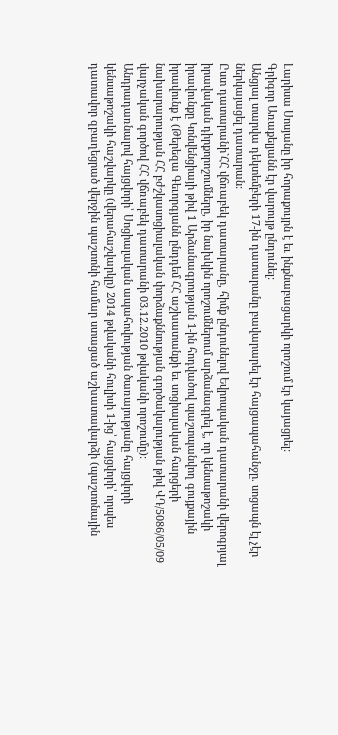Լարիսա Սոսյանը իր հորաքույրն է եւ ինքնաբացարկի որոշում էր կայացրել:
Գրիգոր Առաքելյանն էր վարույթ ընդունել:
Անցյալ տարվա դեկտեմբերի 17-ին դատարանը բավարարել էր հայցապահանջը. սոցապն էլ չէր ներկայացել դատարան:
Ըստ դատարանի`ՀՀ վճռաբեկ դատարանը, հիմք ընդունելով Եվրոպական դատարանի վերոգրյալ իրավական դիրքորոշումները, իր նախկին որոշումներում արձանագրել է, որ կենսաթոշակի իրավունքը Կոնվենցիայի թիվ 1 Արձանագրության 1-ին հոդվածով պաշտպանվող գույքային իրավունք է (Թերեզա Գեւորգյանն ընդդեմ ՀՀ աշխատանքի եւ սոցիալական հարցերի նախարարության ՀՀ բժշկասոցիալական փորձաքննության գործակալության թիվ ՎԴ/5086/05/09 վարչական գործով ՀՀ վճռաբեկ դատարանի 03.12.2010 թվականի որոշումը):
Անդրադառնալով հայցվորի՝ Սոցիալական ապահովության ծառայությանը հայցվորի կենսաթոշակի հաշվարկը (վերահաշվարկը) 2014 թվականի հուլիսի 1-ից՝ հայցվորի՝ որպես դատավոր զբաղեցրած վերջին պաշտոնի համար ստացած աշխատավարձի (պաշտոնային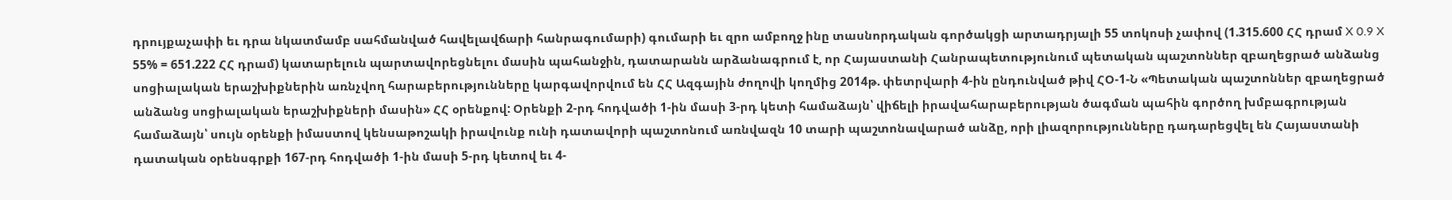դրույքաչափի եւ դրա նկատմամբ սահմանված հավելավճարի հանրագումարի) գումարի եւ զրո ամբողջ ինը տասնորդական գործակցի արտադրյալի 55 տոկոսի չափով (1.315.600 ՀՀ դրամ X 0.9 X 55% = 651.222 ՀՀ դրամ) կատարելուն պարտավորեցնելու մասին պահանջին, դատարանն արձանագրում է, որ Հայաստանի Հանրապետությունում պետական պաշտոններ զբաղեցրած անձանց սոցիալական երաշխիքներին առնչվող հարաբերությունները կարգավորվում են ՀՀ Ազգային ժողովի կողմից 2014թ. փետրվարի 4-ին ընդունված թիվ ՀՕ-1-Ն «Պետական պաշտոններ զբաղեցրած անձանց սոցիալական երաշխիքների մասին» ՀՀ օրենքով: Օրենքի 2-րդ հոդվածի 1-ին մասի 3-րդ կետի համաձայն՝ վիճելի իրավահարաբերության ծագման պահին գործող խմբագրության համաձայն՝ սույն օրենքի իմաստով կենսաթոշակի իրավունք ունի դատավորի պաշտոնում առնվազն 10 տարի պաշտոնավարած անձը, որի լիազորությունները դադարեցվել են Հայաստանի դատական օրենսգրքի 167-րդ հոդվածի 1-ին մասի 5-րդ կետով եւ 4-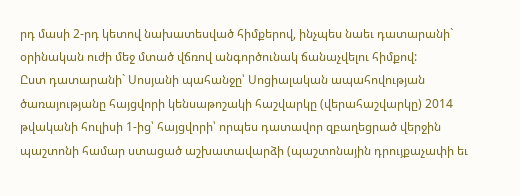րդ մասի 2-րդ կետով նախատեսված հիմքերով, ինչպես նաեւ դատարանի` օրինական ուժի մեջ մտած վճռով անգործունակ ճանաչվելու հիմքով:
Ըստ դատարանի` Սոսյանի պահանջը՝ Սոցիալական ապահովության ծառայությանը հայցվորի կենսաթոշակի հաշվարկը (վերահաշվարկը) 2014 թվականի հուլիսի 1-ից՝ հայցվորի՝ որպես դատավոր զբաղեցրած վերջին պաշտոնի համար ստացած աշխատավարձի (պաշտոնային դրույքաչափի եւ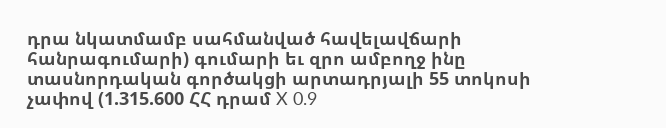դրա նկատմամբ սահմանված հավելավճարի հանրագումարի) գումարի եւ զրո ամբողջ ինը տասնորդական գործակցի արտադրյալի 55 տոկոսի չափով (1.315.600 ՀՀ դրամ X 0.9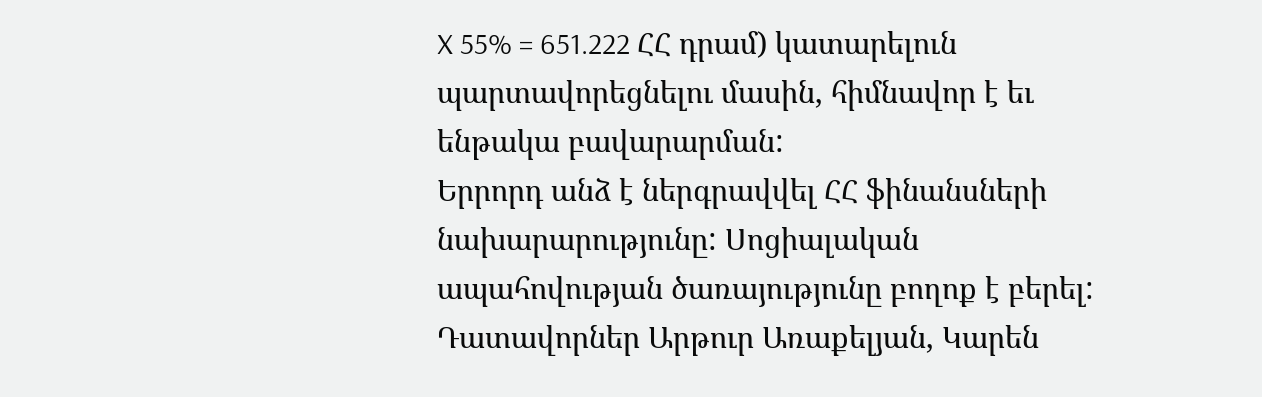X 55% = 651.222 ՀՀ դրամ) կատարելուն պարտավորեցնելու մասին, հիմնավոր է եւ ենթակա բավարարման:
Երրորդ անձ է ներգրավվել ՀՀ ֆինանսների նախարարությունը: Սոցիալական ապահովության ծառայությունը բողոք է բերել: Դատավորներ Արթուր Առաքելյան, Կարեն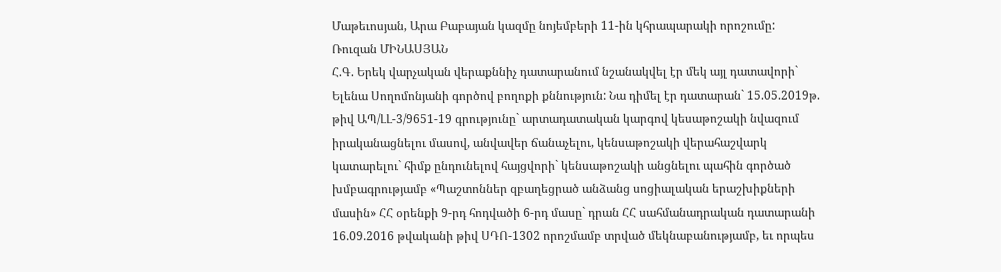Մաթեւոսյան, Արա Բաբայան կազմը նոյեմբերի 11-ին կհրապարակի որոշումը:
Ռուզան ՄԻՆԱՍՅԱՆ
Հ.Գ. Երեկ վարչական վերաքննիչ դատարանում նշանակվել էր մեկ այլ դատավորի` Ելենա Սողոմոնյանի գործով բողոքի քննություն: Նա դիմել էր դատարան` 15.05.2019թ. թիվ ԱՊ/ԼԼ-3/9651-19 գրությունը` արտադատական կարգով կեսաթոշակի նվազում իրականացնելու մասով, անվավեր ճանաչելու, կենսաթոշակի վերահաշվարկ կատարելու` հիմք ընդունելով հայցվորի` կենսաթոշակի անցնելու պահին գործած խմբագրությամբ «Պաշտոններ զբաղեցրած անձանց սոցիալական երաշխիքների մասին» ՀՀ օրենքի 9-րդ հոդվածի 6-րդ մասը` դրան ՀՀ սահմանադրական դատարանի 16.09.2016 թվականի թիվ ՍԴՈ-1302 որոշմամբ տրված մեկնաբանությամբ, եւ որպես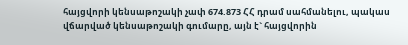հայցվորի կենսաթոշակի չափ 674.873 ՀՀ դրամ սահմանելու, պակաս վճարված կենսաթոշակի գումարը, այն է` հայցվորին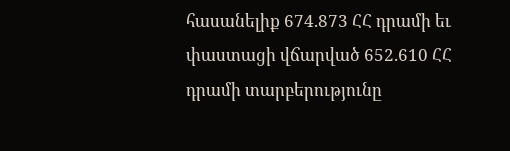հասանելիք 674.873 ՀՀ դրամի եւ փաստացի վճարված 652.610 ՀՀ դրամի տարբերությունը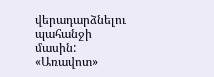վերադարձնելու պահանջի մասին:
«Առավոտ»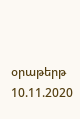օրաթերթ
10.11.2020